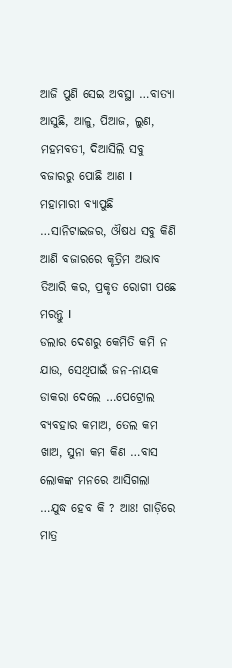ଆଜି ପୁଣି ସେଇ ଅବସ୍ଥା …ବାତ୍ୟା ଆସୁଛି, ଆଳୁ, ପିଆଜ, ଲୁଣ, ମହମବତୀ, ଦିଆସିଲି ସବୁ ବଜାରରୁ ପୋଛି ଆଣ I
ମହାମାରୀ ବ୍ୟାପୁଛି …ସାନିଟାଇଜର, ଔଷଧ ସବୁ କିଣି ଆଣି ବଜାରରେ କୃତ୍ରିମ ଅଭାବ ତିଆରି କର, ପ୍ରକୃତ ରୋଗୀ ପଛେ ମରନ୍ତୁ I
ଡଲାର ଦେଶରୁ କେମିତି କମି ନ ଯାଉ, ସେଥିପାଇଁ ଜନ-ନାୟକ ଡାକରା ଦେଲେ …ପେଟ୍ରୋଲ ବ୍ୟବହାର କମାଅ, ତେଲ କମ ଖାଅ, ସୁନା କମ କିଣ …ବାସ ଲୋକଙ୍କ ମନରେ ଆସିଗଲା …ଯୁଦ୍ଧ ହେବ କି ? ଆଃ! ଗାଡ଼ିରେ ମାତ୍ର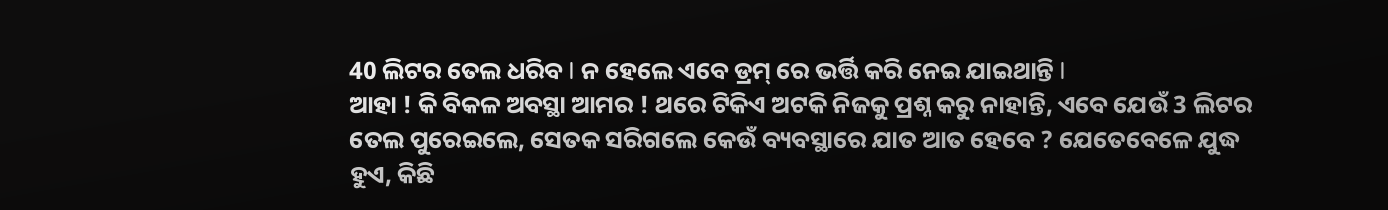40 ଲିଟର ତେଲ ଧରିବ I ନ ହେଲେ ଏବେ ଡ୍ରମ୍ ରେ ଭର୍ତ୍ତି କରି ନେଇ ଯାଇଥାନ୍ତି I
ଆହା ! କି ବିକଳ ଅବସ୍ଥା ଆମର ! ଥରେ ଟିକିଏ ଅଟକି ନିଜକୁ ପ୍ରଶ୍ନ କରୁ ନାହାନ୍ତି, ଏବେ ଯେଉଁ 3 ଲିଟର ତେଲ ପୁରେଇଲେ, ସେତକ ସରିଗଲେ କେଉଁ ବ୍ୟବସ୍ଥାରେ ଯାତ ଆତ ହେବେ ? ଯେତେବେଳେ ଯୁଦ୍ଧ ହୁଏ, କିଛି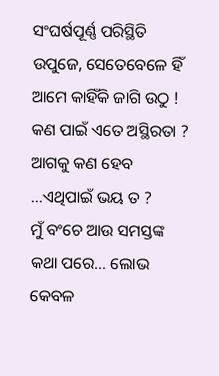ସଂଘର୍ଷପୂର୍ଣ୍ଣ ପରିସ୍ଥିତି ଉପୁଜେ, ସେତେବେଳେ ହିଁ ଆମେ କାହିଁକି ଜାଗି ଉଠୁ !
କଣ ପାଇଁ ଏତେ ଅସ୍ଥିରତା ?
ଆଗକୁ କଣ ହେବ …ଏଥିପାଇଁ ଭୟ ତ ?
ମୁଁ ବଂଚେ ଆଉ ସମସ୍ତଙ୍କ କଥା ପରେ… ଲୋଭ କେବଳ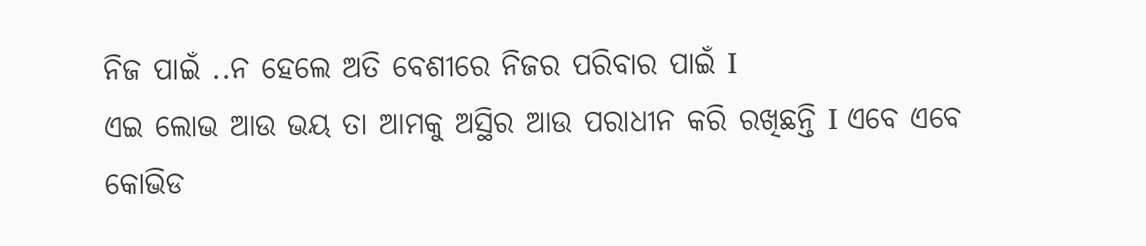ନିଜ ପାଇଁ ..ନ ହେଲେ ଅତି ବେଶୀରେ ନିଜର ପରିବାର ପାଇଁ I
ଏଇ ଲୋଭ ଆଉ ଭୟ ତା ଆମକୁ ଅସ୍ଥିର ଆଉ ପରାଧୀନ କରି ରଖିଛନ୍ତି I ଏବେ ଏବେ କୋଭିଡ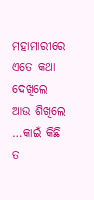ମହାମାରୀରେ ଏତେ କଥା ଦେଖିଲେ ଆଉ ଶିଖିଲେ …କାଇଁ କିଛି ତ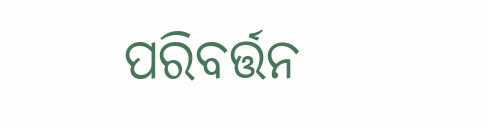ପରିବର୍ତ୍ତନ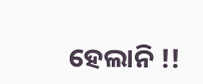ହେଲାନି !!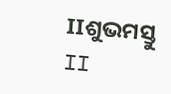IIଶୁଭମସ୍ତୁ II